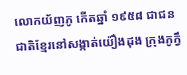លោកយ័ញភូ កើតឆ្នាំ ១៩៥៨ ជាជនជាតិខ្មែរនៅសង្កាត់យ៉ឿងដុង ក្រុងភូក្វឹ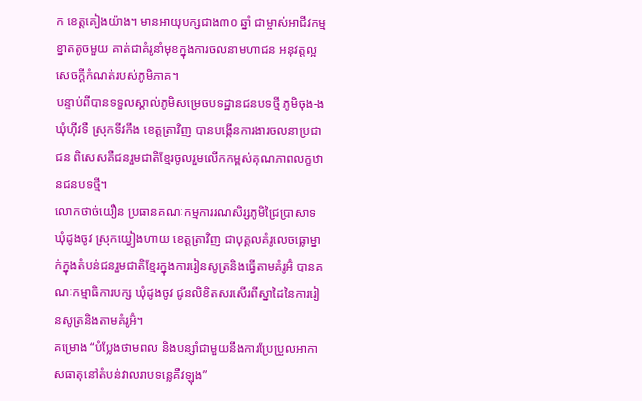ក ខេត្តគៀងយ៉ាង។ មានអាយុបក្សជាង៣០ ឆ្នាំ ជាម្ចាស់អាជីវកម្មខ្នាតតូចមួយ គាត់ជាគំរូនាំមុខក្នុងការចលនាមហាជន អនុវត្តល្អសេចក្ដីកំណត់របស់ភូមិភាគ។
បន្ទាប់ពីបានទទួលស្គាល់ភូមិសម្រេចបទដ្ឋានជនបទថ្មី ភូមិចុង-ង ឃុំហ៊ីវទឺ ស្រុកទីវកឹង ខេត្តត្រាវិញ បានបង្កើនការងារចលនាប្រជាជន ពិសេសគឺជនរួមជាតិខ្មែរចូលរួមលើកកម្ពស់គុណភាពលក្ខឋានជនបទថ្មី។
លោកថាច់យឿន ប្រធានគណៈកម្មការរណសិរ្សភូមិជ្រៃប្រាសាទ ឃុំដូងចូវ ស្រុកយ្វៀងហាយ ខេត្តត្រាវិញ ជាបុគ្គលគំរូលេចធ្លោម្នាក់ក្នុងតំបន់ជនរួមជាតិខ្មែរក្នុងការរៀនសូត្រនិងធ្វើតាមគំរូអ៊ំ បានគណៈកម្មាធិការបក្ស ឃុំដូងចូវ ជូនលិខិតសរសើរពីស្នាដៃនៃការរៀនសូត្រនិងតាមគំរូអ៊ំ។
គម្រោង “បំប្លែងថាមពល និងបន្សាំជាមួយនឹងការប្រែប្រួលអាកាសធាតុនៅតំបន់វាលរាបទន្លេគឺវឡុង”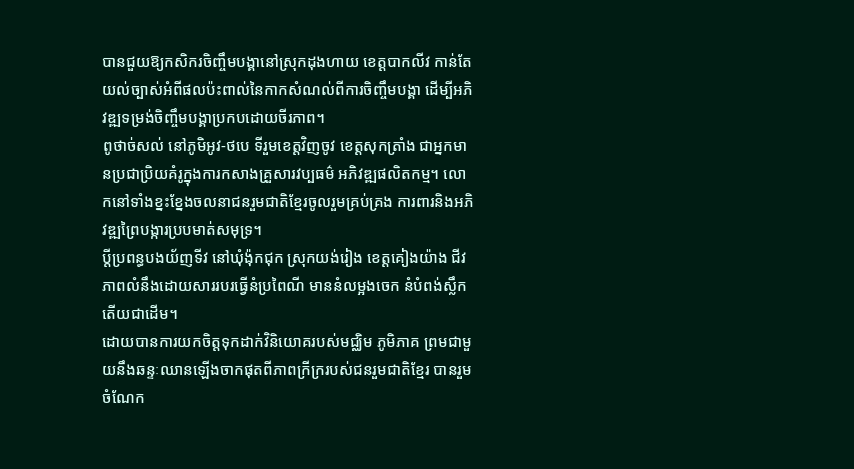បានជួយឱ្យកសិករចិញ្ចឹមបង្គានៅស្រុកដុងហាយ ខេត្តបាកលីវ កាន់តែយល់ច្បាស់អំពីផលប៉ះពាល់នៃកាកសំណល់ពីការចិញ្ចឹមបង្គា ដើម្បីអភិវឌ្ឍទម្រង់ចិញ្ចឹមបង្គាប្រកបដោយចីរភាព។
ពូថាច់សល់ នៅភូមិអូវ-ថបេ ទីរួមខេត្តវិញចូវ ខេត្តសុកត្រាំង ជាអ្នកមានប្រជាប្រិយគំរូក្នុងការកសាងគ្រួសារវប្បធម៌ អភិវឌ្ឍផលិតកម្ម។ លោកនៅទាំងខ្នះខ្នែងចលនាជនរួមជាតិខ្មែរចូលរួមគ្រប់គ្រង ការពារនិងអភិវឌ្ឍព្រៃបង្ការប្របមាត់សមុទ្រ។
ប្តីប្រពន្ធបងយ័ញទីវ នៅឃុំង៉ុកជុក ស្រុកយង់រៀង ខេត្តគៀងយ៉ាង ជីវភាពលំនឹងដោយសាររបរធ្វើនំប្រពៃណី មាននំលម្អងចេក នំបំពង់ស្លឹកតើយជាដើម។
ដោយបានការយកចិត្តទុកដាក់វិនិយោគរបស់មជ្ឈិម ភូមិភាគ ព្រមជាមួយនឹងឆន្ទៈឈានឡើងចាកផុតពីភាពក្រីក្ររបស់ជនរួមជាតិខ្មែរ បានរួមចំណែក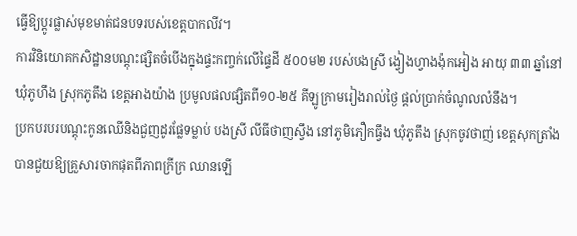ធ្វើឱ្យប្តូរផ្លាស់មុខមាត់ជនបទរបស់ខេត្តបាកលីវ។
ការវិនិយោគកសិដ្ឋានបណ្ដុះផ្សិតចំបើងក្នុងផ្ទះកញ្ចក់លើផ្ទៃដី ៥០០ម២ របស់បងស្រី ង្វៀងហ្វាងង៉ុកអៀង អាយុ ៣៣ ឆ្នាំនៅឃុំភូហឹង ស្រុកភូតឹង ខេត្តអាងយ៉ាង ប្រមូលផលផ្សិតពី១០-២៥ គីឡូក្រាមរៀងរាល់ថ្ងៃ ផ្ដល់ប្រាក់ចំណូលលំនឹង។
ប្រកបរបរបណ្តុះកូនឈើនិងជួញដូរផ្លែទម្លាប់ បងស្រី លីធីថាញស្វឹង នៅភូមិភឿកធ្វឹង ឃុំភូតឹង ស្រុកចូវថាញ់ ខេត្តសុកត្រាំង បានជួយឱ្យគ្រួសារចាកផុតពីភាពក្រីក្រ ឈានឡើ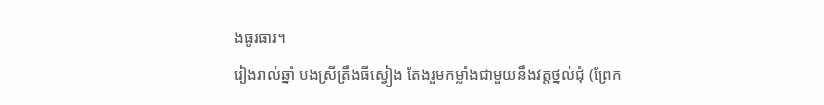ងធូរធារ។
រៀងរាល់ឆ្នាំ បងស្រីត្រឹងធីស្វៀង តែងរួមកម្លាំងជាមួយនឹងវត្តថ្នល់ជុំ (ព្រែក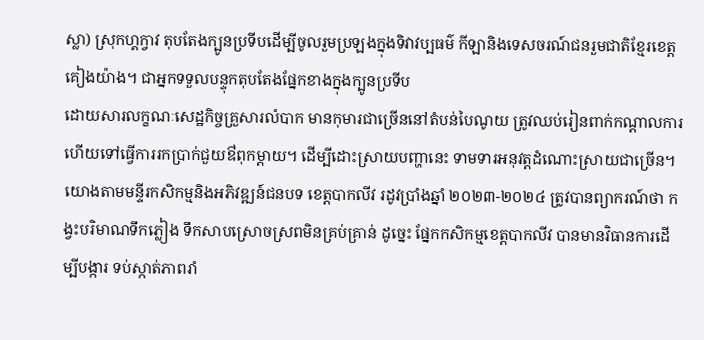ស្លា) ស្រុកហ្គក្វាវ តុបតែងក្បូនប្រទីបដើម្បីចូលរួមប្រឡងក្នុងទិវាវប្បធម៌ កីឡានិងទេសចរណ៍ជនរួមជាតិខ្មែរខេត្តគៀងយ៉ាង។ ជាអ្នកទទួលបន្ទុកតុបតែងផ្នែកខាងក្នុងក្បូនប្រទីប
ដោយសារលក្ខណៈសេដ្ឋកិច្ចគ្រួសារលំបាក មានកុមារជាច្រើននៅតំបន់បៃណូយ ត្រូវឈប់រៀនពាក់កណ្ដាលការ ហើយទៅធ្វើការរកប្រាក់ជួយឳពុកម្ដាយ។ ដើម្បីដោះស្រាយបញ្ហានេះ ទាមទារអនុវត្តដំណោះស្រាយជាច្រើន។
យោងតាមមន្ទីរកសិកម្មនិងអភិវឌ្ឍន៍ជនបទ ខេត្តបាកលីវ រដូវប្រាំងឆ្នាំ ២០២៣-២០២៤ ត្រូវបានព្យាករណ៍ថា កង្វះបរិមាណទឹកភ្លៀង ទឹកសាបស្រោចស្រពមិនគ្រប់គ្រាន់ ដូច្នេះ ផ្នែកកសិកម្មខេត្តបាកលីវ បានមានវិធានការដើម្បីបង្ការ ទប់ស្កាត់ភាពរាំ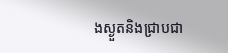ងស្ងួតនិងជ្រាបជា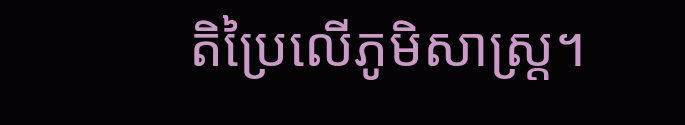តិប្រៃលើភូមិសាស្ត្រ។